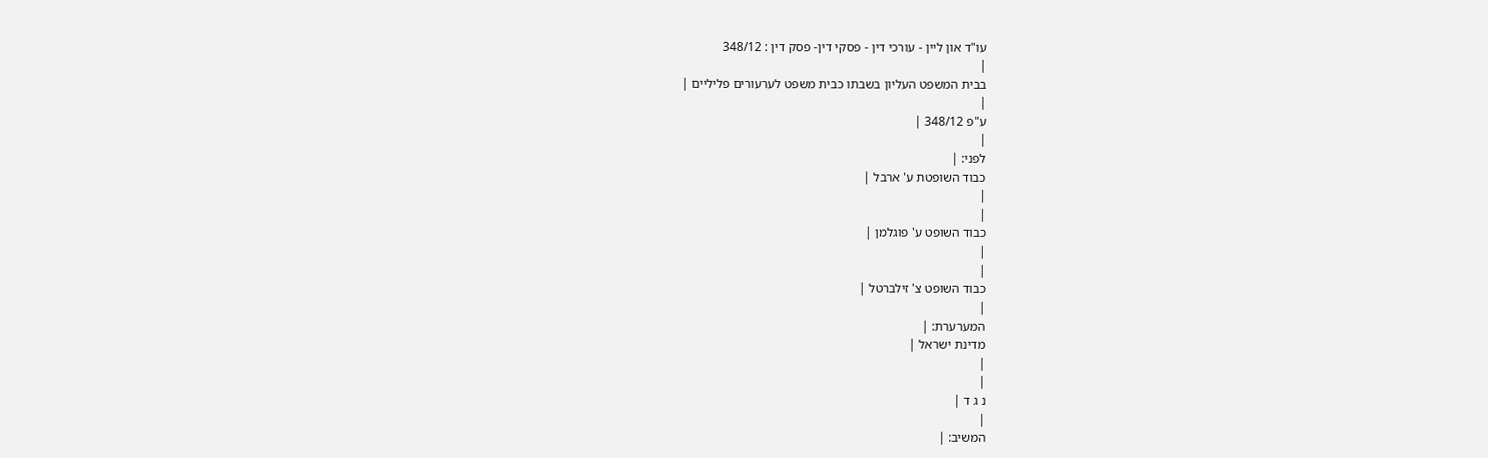עו"ד און ליין - עורכי דין - פסקי דין- פסק דין : 348/12
|
בבית המשפט העליון בשבתו כבית משפט לערעורים פליליים |
|
ע"פ 348/12 |
|
לפני: |
כבוד השופטת ע' ארבל |
|
|
כבוד השופט ע' פוגלמן |
|
|
כבוד השופט צ' זילברטל |
|
המערערת: |
מדינת ישראל |
|
|
נ ג ד |
|
המשיב: |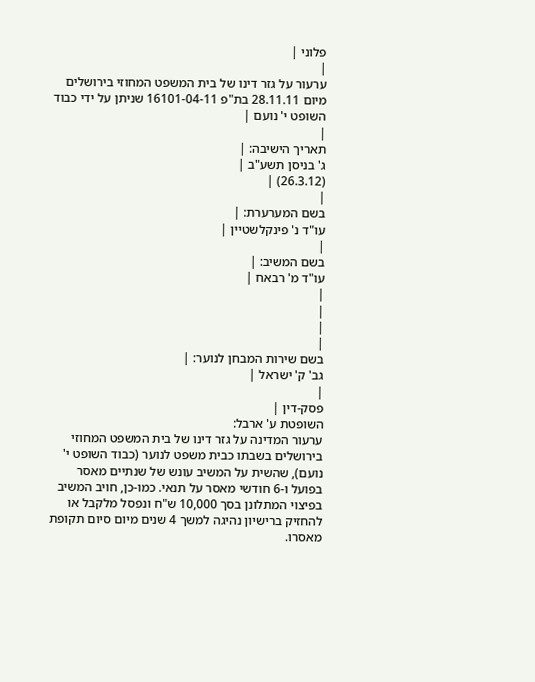פלוני |
|
ערעור על גזר דינו של בית המשפט המחוזי בירושלים מיום 28.11.11 בת"פ 16101-04-11 שניתן על ידי כבוד השופט י' נועם |
|
תאריך הישיבה: |
ג' בניסן תשע"ב |
(26.3.12) |
|
בשם המערערת: |
עו"ד נ' פינקלשטיין |
|
בשם המשיב: |
עו"ד מ' רבאח |
|
|
|
|
בשם שירות המבחן לנוער: |
גב' ק' ישראל |
|
פסק-דין |
השופטת ע' ארבל:
ערעור המדינה על גזר דינו של בית המשפט המחוזי בירושלים בשבתו כבית משפט לנוער (כבוד השופט י' נועם), שהשית על המשיב עונש של שנתיים מאסר בפועל ו-6 חודשי מאסר על תנאי. כמו-כן, חויב המשיב בפיצוי המתלונן בסך 10,000 ש"ח ונפסל מלקבל או להחזיק ברישיון נהיגה למשך 4 שנים מיום סיום תקופת מאסרו.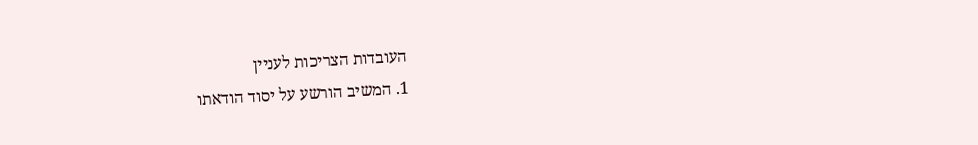העובדות הצריכות לעניין
1. המשיב הורשע על יסוד הודאתו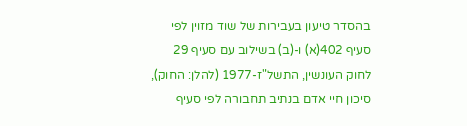בהסדר טיעון בעבירות של שוד מזוין לפי סעיף 402(א) ו-(ב) בשילוב עם סעיף 29 לחוק העונשין, התשל"ז-1977 (להלן: החוק), סיכון חיי אדם בנתיב תחבורה לפי סעיף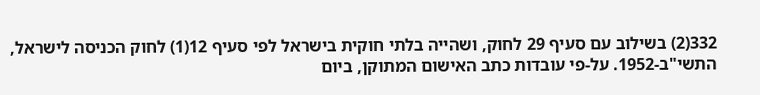332(2) בשילוב עם סעיף 29 לחוק, ושהייה בלתי חוקית בישראל לפי סעיף 12(1) לחוק הכניסה לישראל, התשי"ב-1952. על-פי עובדות כתב האישום המתוקן, ביום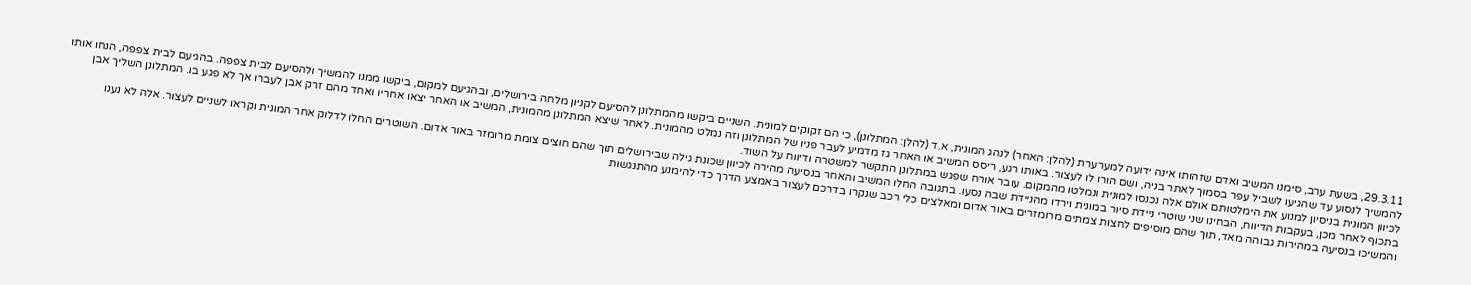29.3.11, בשעת ערב, סימנו המשיב ואדם שזהותו אינה ידועה למערערת (להלן: האחר) לנהג המונית, א.ד (להלן: המתלונן), כי הם זקוקים למונית. השניים ביקשו מהמתלונן להסיעם לקניון מלחה בירושלים, ובהגיעם למקום, ביקשו ממנו להמשיך ולהסיעם לבית צפפה. בהגיעם לבית צפפה, הנחו אותו להמשיך לנסוע עד שהגיעו לשביל עפר בסמוך לאתר בניה, ושם הורו לו לעצור. באותו רגע, ריסס המשיב או האחר גז מדמיע לעבר פניו של המתלונן וזה נמלט מהמונית. לאחר שיצא המתלונן מהמונית, המשיב או האחר יצאו אחריו ואחד מהם זרק אבן לעברו אך לא פגע בו. המתלונן השליך אבן לכיוון המונית בניסיון למנוע את הימלטותם אולם אלה נכנסו למונית ונמלטו מהמקום. עובר אורח שפגש במתלונן התקשר למשטרה ודיווח על השוד.
בתכוף לאחר מכן, בעקבות הדיווח, הבחינו שני שוטרי ניידת סיור במונית וירדו מהניידת שבה נסעו. בתגובה החלו המשיב והאחר בנסיעה מהירה לכיוון שכונת גילה שבירושלים תוך שהם חוצים צומת מרומזר באור אדום. השוטרים החלו לדלוק אחר המונית וקראו לשניים לעצור. אלה לא נענו והמשיכו בנסיעה במהירות גבוהה מאד, תוך שהם מוסיפים לחצות צמתים מרומזרים באור אדום ומאלצים כלי רכב שנקרו בדרכם לעצור באמצע הדרך כדי להימנע מהתנגשות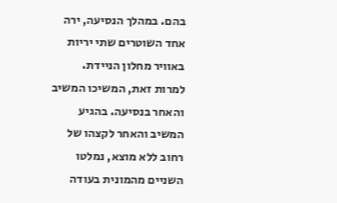בהם. במהלך הנסיעה, ירה אחד השוטרים שתי יריות באוויר מחלון הניידת. למרות זאת, המשיכו המשיב והאחר בנסיעה. בהגיע המשיב והאחר לקצהו של רחוב ללא מוצא, נמלטו השניים מהמונית בעודה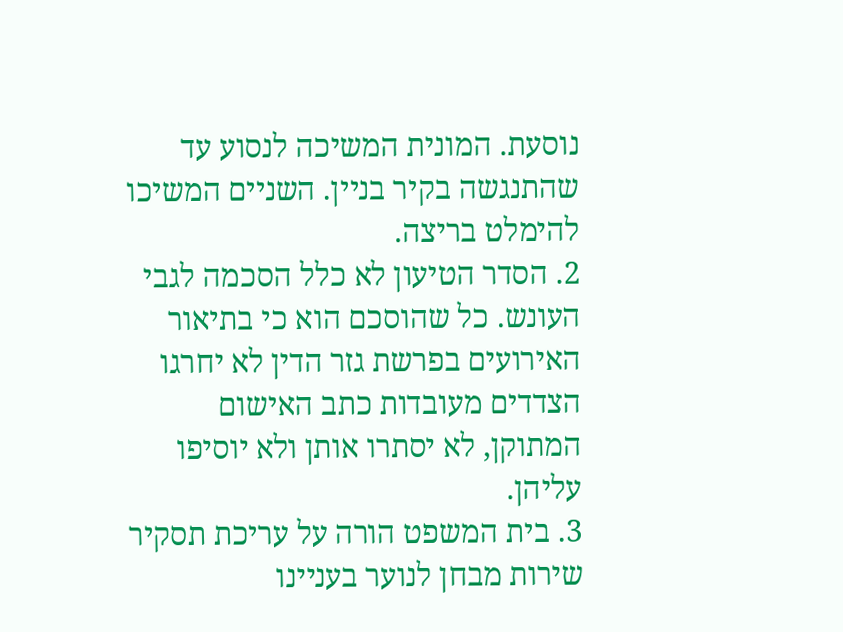נוסעת. המונית המשיכה לנסוע עד שהתנגשה בקיר בניין. השניים המשיכו להימלט בריצה.
2. הסדר הטיעון לא כלל הסכמה לגבי העונש. כל שהוסכם הוא כי בתיאור האירועים בפרשת גזר הדין לא יחרגו הצדדים מעובדות כתב האישום המתוקן, לא יסתרו אותן ולא יוסיפו עליהן.
3. בית המשפט הורה על עריכת תסקיר שירות מבחן לנוער בעניינו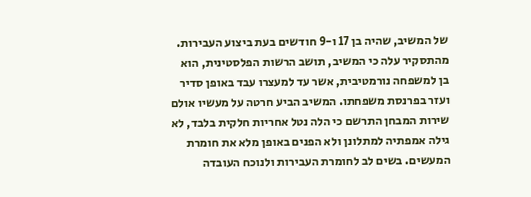של המשיב, שהיה בן 17 ו-9 חודשים בעת ביצוע העבירות. מהתסקיר עלה כי המשיב, תושב הרשות הפלסטינית, הוא בן למשפחה נורמטיבית, אשר עד למעצרו עבד באופן סדיר ועזר בפרנסת משפחתו. המשיב הביע חרטה על מעשיו אולם שירות המבחן התרשם כי הלה נטל אחריות חלקית בלבד, לא גילה אמפתיה למתלונן ולא הפנים באופן מלא את חומרת המעשים. בשים לב לחומרת העבירות ולנוכח העובדה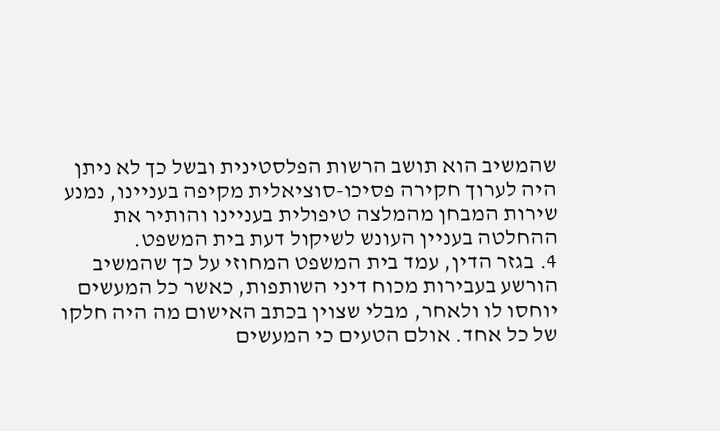שהמשיב הוא תושב הרשות הפלסטינית ובשל כך לא ניתן היה לערוך חקירה פסיכו-סוציאלית מקיפה בעניינו, נמנע שירות המבחן מהמלצה טיפולית בעניינו והותיר את ההחלטה בעניין העונש לשיקול דעת בית המשפט.
4. בגזר הדין, עמד בית המשפט המחוזי על כך שהמשיב הורשע בעבירות מכוח דיני השותפות, כאשר כל המעשים יוחסו לו ולאחר, מבלי שצוין בכתב האישום מה היה חלקו של כל אחד. אולם הטעים כי המעשים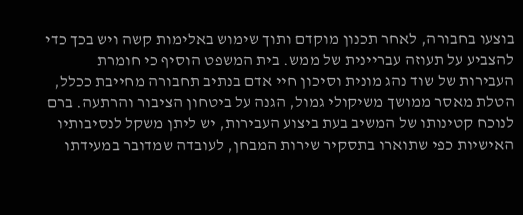בוצעו בחבורה, לאחר תכנון מוקדם ותוך שימוש באלימות קשה ויש בכך כדי להצביע על תעוזה עבריינית של ממש. בית המשפט הוסיף כי חומרת העבירות של שוד נהג מונית וסיכון חיי אדם בנתיב תחבורה מחייבת ככלל, הטלת מאסר ממושך משיקולי גמול, הגנה על ביטחון הציבור והרתעה. ברם לנוכח קטינותו של המשיב בעת ביצוע העבירות, יש ליתן משקל לנסיבותיו האישיות כפי שתוארו בתסקיר שירות המבחן, לעובדה שמדובר במעידתו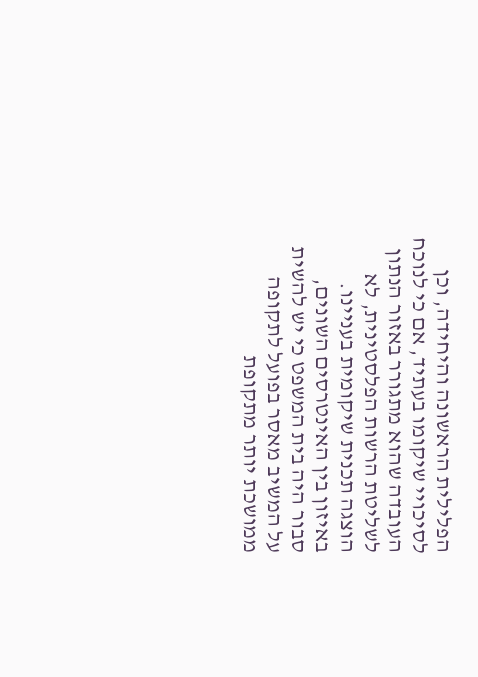הפלילית הראשונה והיחידה, וכן לסיכויי שיקומו בעתיד, אם כי לנוכח העובדה שהוא מתגורר באזור הנתון לשליטת הרשות הפלסטינית, לא הוצגה תכנית שיקומית בעניינו. באיזון בין האינטרסים השונים, סבור היה בית המשפט כי יש להשית על המשיב מאסר בפועל לתקופה ממושכת יותר מתקופת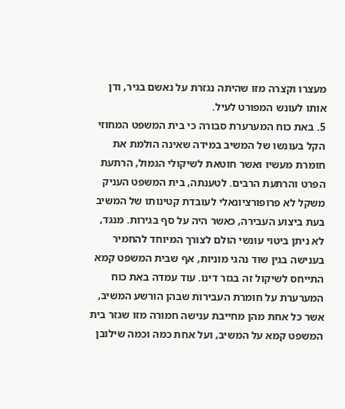מעצרו וקצרה מזו שהיתה נגזרת על נאשם בגיר, ודן אותו לעונש המפורט לעיל.
5. באת כוח המערערת סבורה כי בית המשפט המחוזי הקל בעונשו של המשיב במידה שאינה הולמת את חומרת מעשיו ואשר חוטאת לשיקולי הגמול, הרתעת הפרט והרתעת הרבים. לטענתה, בית המשפט העניק משקל לא פרופורציונאלי לעובדת קטינותו של המשיב בעת ביצוע העבירה, כאשר היה על סף בגירות. מנגד, לא ניתן ביטוי עונשי הולם לצורך המיוחד להחמיר בענישה בגין שוד נהגי מוניות, אף שבית המשפט קמא התייחס לשיקול זה בגזר דינו. עוד עמדה באת כוח המערערת על חומרת העבירות שבהן הורשע המשיב, אשר כל אחת מהן מחייבת ענישה חמורה מזו שגזר בית המשפט קמא על המשיב, ועל אחת כמה וכמה שילובן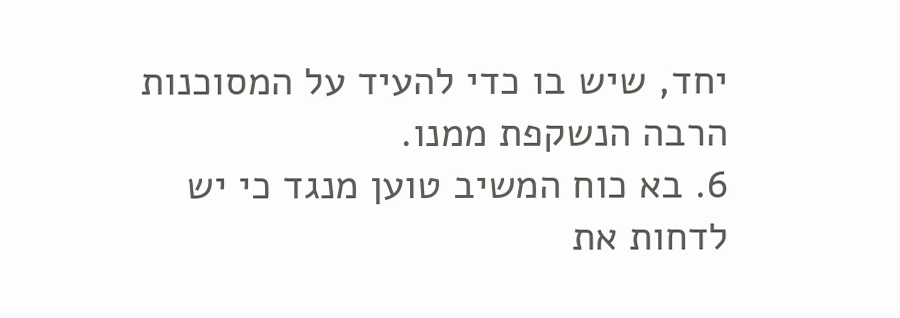יחד, שיש בו כדי להעיד על המסוכנות הרבה הנשקפת ממנו.
6. בא כוח המשיב טוען מנגד כי יש לדחות את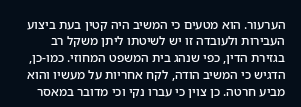הערעור. הוא מטעים כי המשיב היה קטין בעת ביצוע העבירות ולעובדה זו יש לשיטתו ליתן משקל רב בגזירת הדין, כפי שנהג בית המשפט המחוזי. כמו-כן, הדגיש כי המשיב הודה, לקח אחריות על מעשיו והוא מביע חרטה. כן צוין כי עברו נקי וכי מדובר במאסר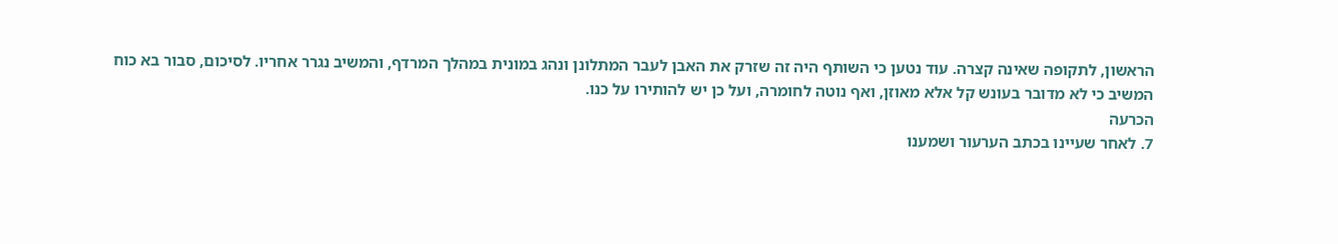הראשון, לתקופה שאינה קצרה. עוד נטען כי השותף היה זה שזרק את האבן לעבר המתלונן ונהג במונית במהלך המרדף, והמשיב נגרר אחריו. לסיכום, סבור בא כוח המשיב כי לא מדובר בעונש קל אלא מאוזן, ואף נוטה לחומרה, ועל כן יש להותירו על כנו.
הכרעה
7. לאחר שעיינו בכתב הערעור ושמענו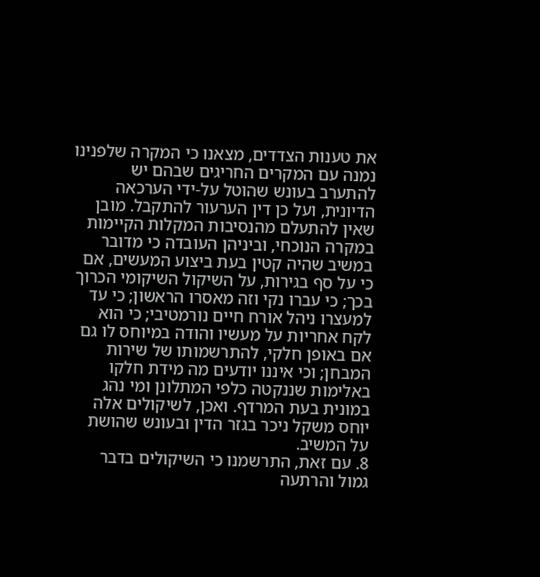את טענות הצדדים, מצאנו כי המקרה שלפנינו נמנה עם המקרים החריגים שבהם יש להתערב בעונש שהוטל על-ידי הערכאה הדיונית, ועל כן דין הערעור להתקבל. מובן שאין להתעלם מהנסיבות המקלות הקיימות במקרה הנוכחי, וביניהן העובדה כי מדובר במשיב שהיה קטין בעת ביצוע המעשים, אם כי על סף בגירות, על השיקול השיקומי הכרוך בכך; כי עברו נקי וזה מאסרו הראשון; כי עד למעצרו ניהל אורח חיים נורמטיבי; כי הוא לקח אחריות על מעשיו והודה במיוחס לו גם אם באופן חלקי, להתרשמותו של שירות המבחן; וכי איננו יודעים מה מידת חלקו באלימות שננקטה כלפי המתלונן ומי נהג במונית בעת המרדף. ואכן, לשיקולים אלה יוחס משקל ניכר בגזר הדין ובעונש שהושת על המשיב.
8. עם זאת, התרשמנו כי השיקולים בדבר גמול והרתעה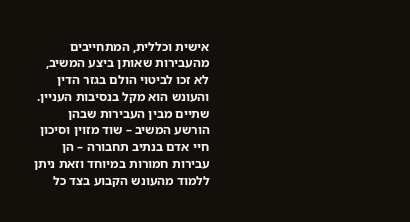אישית וכללית, המתחייבים מהעבירות שאותן ביצע המשיב, לא זכו לביטוי הולם בגזר הדין והעונש הוא מקל בנסיבות העניין. שתיים מבין העבירות שבהן הורשע המשיב – שוד מזוין וסיכון חיי אדם בנתיב תחבורה – הן עבירות חמורות במיוחד וזאת ניתן ללמוד מהעונש הקבוע בצד כל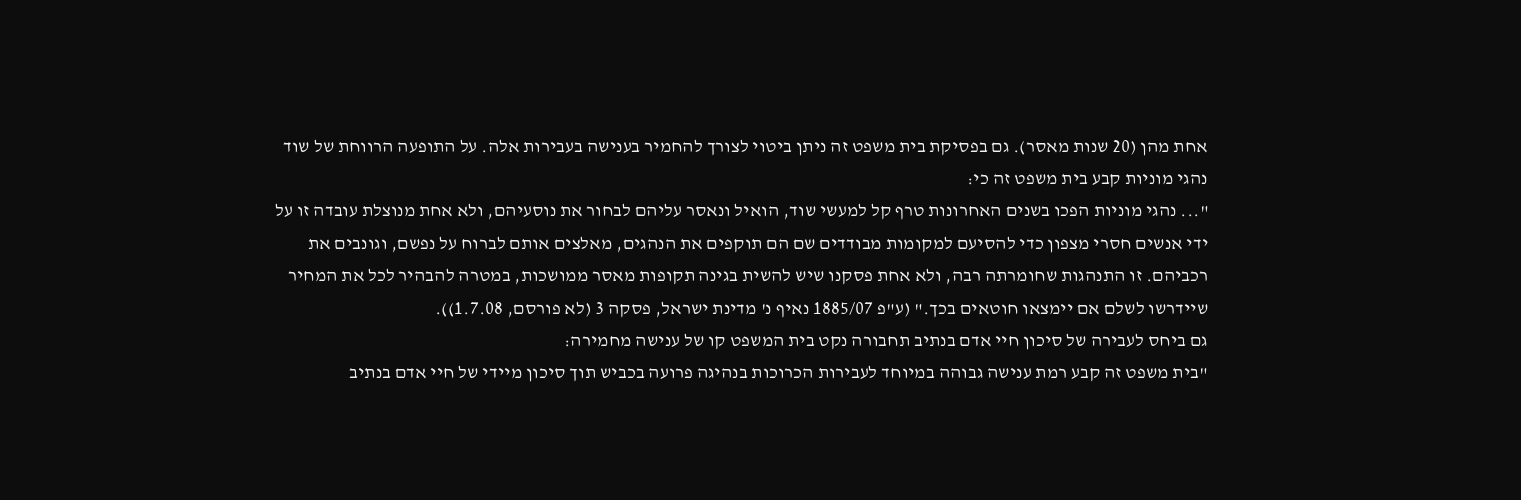אחת מהן (20 שנות מאסר). גם בפסיקת בית משפט זה ניתן ביטוי לצורך להחמיר בענישה בעבירות אלה. על התופעה הרווחת של שוד נהגי מוניות קבע בית משפט זה כי:
"... נהגי מוניות הפכו בשנים האחרונות טרף קל למעשי שוד, הואיל ונאסר עליהם לבחור את נוסעיהם, ולא אחת מנוצלת עובדה זו על ידי אנשים חסרי מצפון כדי להסיעם למקומות מבודדים שם הם תוקפים את הנהגים, מאלצים אותם לברוח על נפשם, וגונבים את רכביהם. זו התנהגות שחומרתה רבה, ולא אחת פסקנו שיש להשית בגינה תקופות מאסר ממושכות, במטרה להבהיר לכל את המחיר שיידרשו לשלם אם יימצאו חוטאים בכך." (ע"פ 1885/07 נאיף נ' מדינת ישראל, פסקה 3 (לא פורסם, 1.7.08)).
גם ביחס לעבירה של סיכון חיי אדם בנתיב תחבורה נקט בית המשפט קו של ענישה מחמירה:
"בית משפט זה קבע רמת ענישה גבוהה במיוחד לעבירות הכרוכות בנהיגה פרועה בכביש תוך סיכון מיידי של חיי אדם בנתיב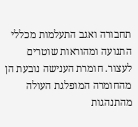תחבורה ואגב התעלמות מכללי התנועה ומהוראות שוטרים לעצור. חומרת הענישה נובעת הן מהחומרה המופלגת העולה מהתנהגות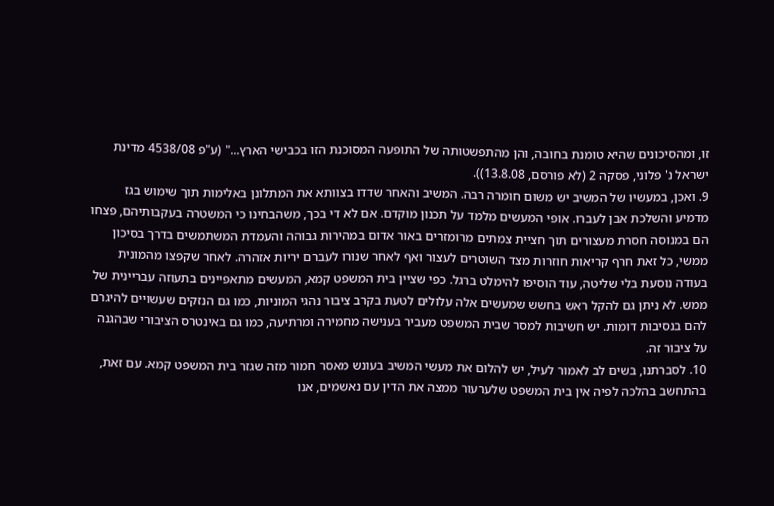זו, ומהסיכונים שהיא טומנת בחובה, והן מהתפשטותה של התופעה המסוכנת הזו בכבישי הארץ..." (ע"פ 4538/08 מדינת ישראל נ' פלוני, פסקה 2 (לא פורסם, 13.8.08)).
9. ואכן, במעשיו של המשיב יש משום חומרה רבה. המשיב והאחר שדדו בצוותא את המתלונן באלימות תוך שימוש בגז מדמיע והשלכת אבן לעברו. אופי המעשים מלמד על תכנון מוקדם. אם לא די בכך, משהבחינו כי המשטרה בעקבותיהם, פצחו הם במנוסה חסרת מעצורים תוך חציית צמתים מרומזרים באור אדום במהירות גבוהה והעמדת המשתמשים בדרך בסיכון ממשי, כל זאת חרף קריאות חוזרות מצד השוטרים לעצור ואף לאחר שנורו לעברם יריות אזהרה. לאחר שקפצו מהמונית בעודה נוסעת בלי שליטה, עוד הוסיפו להימלט ברגל. כפי שציין בית המשפט קמא, המעשים מתאפיינים בתעוזה עבריינית של ממש. לא ניתן גם להקל ראש בחשש שמעשים אלה עלולים לטעת בקרב ציבור נהגי המוניות, כמו גם הנזקים שעשויים להיגרם להם בנסיבות דומות. יש חשיבות למסר שבית המשפט מעביר בענישה מחמירה ומרתיעה, כמו גם באינטרס הציבורי שבהגנה על ציבור זה.
10. לסברתנו, בשים לב לאמור לעיל, יש להלום את מעשי המשיב בעונש מאסר חמור מזה שגזר בית המשפט קמא. עם זאת, בהתחשב בהלכה לפיה אין בית המשפט שלערעור ממצה את הדין עם נאשמים, אנו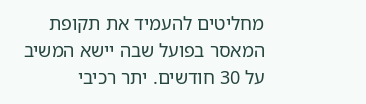מחליטים להעמיד את תקופת המאסר בפועל שבה יישא המשיב על 30 חודשים. יתר רכיבי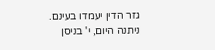גזר הדין יעמדו בעינם.
ניתנה היום, י' בניסן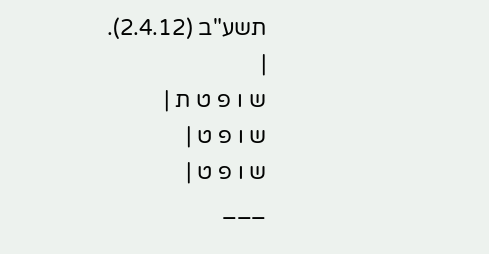תשע"ב (2.4.12).
|
ש ו פ ט ת |
ש ו פ ט |
ש ו פ ט |
___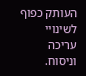העותק כפוף לשינויי עריכה וניסוח.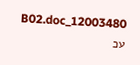12003480_B02.doc עכ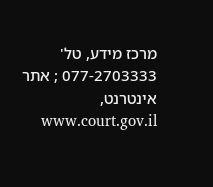מרכז מידע, טל' 077-2703333 ; אתר אינטרנט, www.court.gov.il